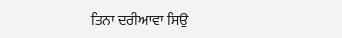ਤਿਨਾ ਦਰੀਆਵਾ ਸਿਉ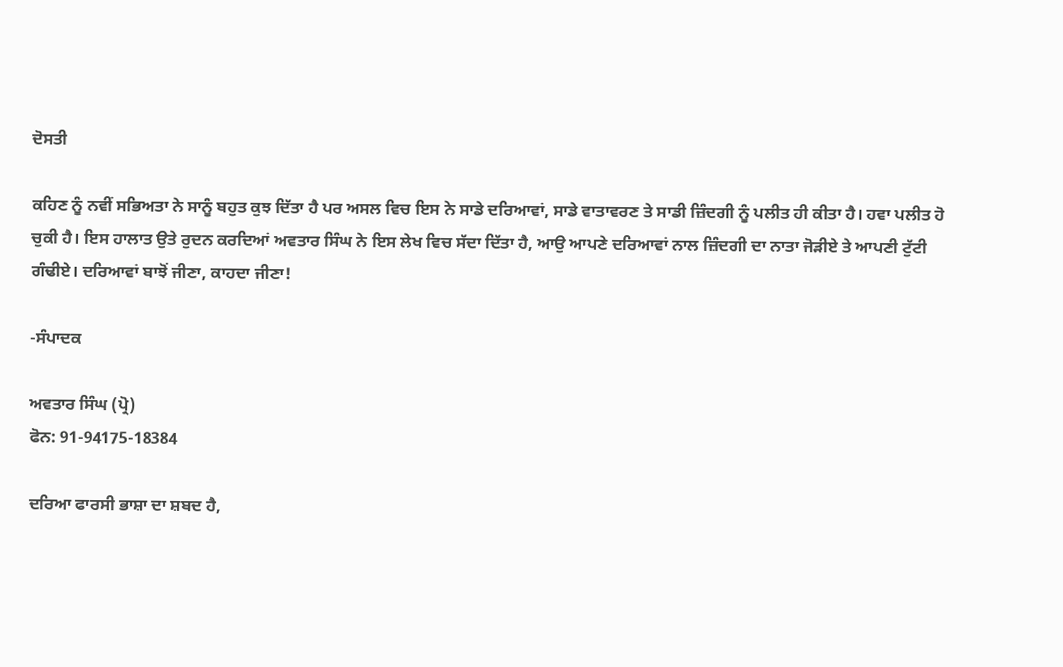ਦੋਸਤੀ

ਕਹਿਣ ਨੂੰ ਨਵੀਂ ਸਭਿਅਤਾ ਨੇ ਸਾਨੂੰ ਬਹੁਤ ਕੁਝ ਦਿੱਤਾ ਹੈ ਪਰ ਅਸਲ ਵਿਚ ਇਸ ਨੇ ਸਾਡੇ ਦਰਿਆਵਾਂ, ਸਾਡੇ ਵਾਤਾਵਰਣ ਤੇ ਸਾਡੀ ਜ਼ਿੰਦਗੀ ਨੂੰ ਪਲੀਤ ਹੀ ਕੀਤਾ ਹੈ। ਹਵਾ ਪਲੀਤ ਹੋ ਚੁਕੀ ਹੈ। ਇਸ ਹਾਲਾਤ ਉਤੇ ਰੁਦਨ ਕਰਦਿਆਂ ਅਵਤਾਰ ਸਿੰਘ ਨੇ ਇਸ ਲੇਖ ਵਿਚ ਸੱਦਾ ਦਿੱਤਾ ਹੈ, ਆਉ ਆਪਣੇ ਦਰਿਆਵਾਂ ਨਾਲ ਜ਼ਿੰਦਗੀ ਦਾ ਨਾਤਾ ਜੋੜੀਏ ਤੇ ਆਪਣੀ ਟੁੱਟੀ ਗੰਢੀਏ। ਦਰਿਆਵਾਂ ਬਾਝੋਂ ਜੀਣਾ, ਕਾਹਦਾ ਜੀਣਾ!

-ਸੰਪਾਦਕ

ਅਵਤਾਰ ਸਿੰਘ (ਪ੍ਰੋ)
ਫੋਨ: 91-94175-18384

ਦਰਿਆ ਫਾਰਸੀ ਭਾਸ਼ਾ ਦਾ ਸ਼ਬਦ ਹੈ,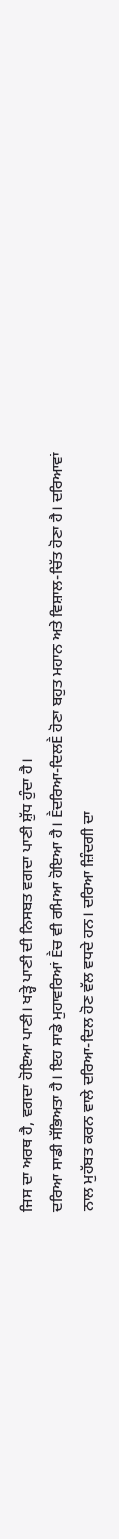ਜਿਸ ਦਾ ਅਰਥ ਹੈ, ਵਗਦਾ ਹੋਇਆ ਪਾਣੀ। ਖੜ੍ਹੇ ਪਾਣੀ ਦੀ ਨਿਸਬਤ ਵਗਦਾ ਪਾਣੀ ਸ਼ੁੱਧ ਹੁੰਦਾ ਹੈ।
ਦਰਿਆ ਸਾਡੀ ਸੱਭਿਅਤਾ ਹੈ। ਇਹ ਸਾਡੇ ਮੁਹਾਵਰਿਆਂ Ḕਚ ਵੀ ਰਮਿਆ ਹੋਇਆ ਹੈ। Ḕਦਰਿਆ-ਦਿਲḔ ਹੋਣਾ ਬਹੁਤ ਮਹਾਨ ਅਤੇ ਵਿਸ਼ਾਲ-ਚਿੱਤ ਹੋਣਾ ਹੈ। ਦਰਿਆਵਾਂ ਨਾਲ ਮੁਹੱਬਤ ਕਰਨ ਵਾਲੇ ਦਰਿਆ-ਦਿਲ ਹੋਣ ਵੱਲ ਵਧਦੇ ਹਨ। ਦਰਿਆ ਜ਼ਿੰਦਗੀ ਦਾ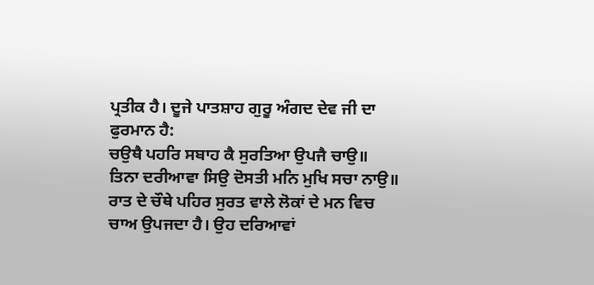ਪ੍ਰਤੀਕ ਹੈ। ਦੂਜੇ ਪਾਤਸ਼ਾਹ ਗੁਰੂ ਅੰਗਦ ਦੇਵ ਜੀ ਦਾ ਫੁਰਮਾਨ ਹੈ:
ਚਉਥੈ ਪਹਰਿ ਸਬਾਹ ਕੈ ਸੁਰਤਿਆ ਉਪਜੈ ਚਾਉ॥
ਤਿਨਾ ਦਰੀਆਵਾ ਸਿਉ ਦੋਸਤੀ ਮਨਿ ਮੁਖਿ ਸਚਾ ਨਾਉ॥
ਰਾਤ ਦੇ ਚੌਥੇ ਪਹਿਰ ਸੁਰਤ ਵਾਲੇ ਲੋਕਾਂ ਦੇ ਮਨ ਵਿਚ ਚਾਅ ਉਪਜਦਾ ਹੈ। ਉਹ ਦਰਿਆਵਾਂ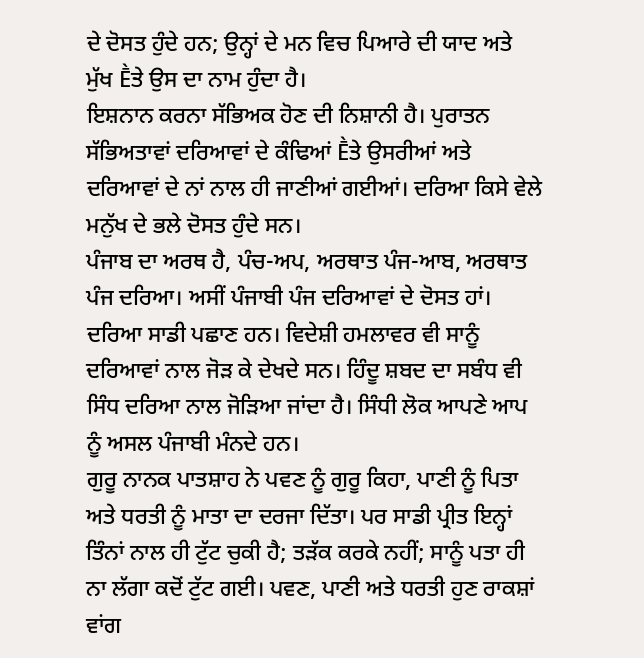ਦੇ ਦੋਸਤ ਹੁੰਦੇ ਹਨ; ਉਨ੍ਹਾਂ ਦੇ ਮਨ ਵਿਚ ਪਿਆਰੇ ਦੀ ਯਾਦ ਅਤੇ ਮੁੱਖ Ḕਤੇ ਉਸ ਦਾ ਨਾਮ ਹੁੰਦਾ ਹੈ।
ਇਸ਼ਨਾਨ ਕਰਨਾ ਸੱਭਿਅਕ ਹੋਣ ਦੀ ਨਿਸ਼ਾਨੀ ਹੈ। ਪੁਰਾਤਨ ਸੱਭਿਅਤਾਵਾਂ ਦਰਿਆਵਾਂ ਦੇ ਕੰਢਿਆਂ Ḕਤੇ ਉਸਰੀਆਂ ਅਤੇ ਦਰਿਆਵਾਂ ਦੇ ਨਾਂ ਨਾਲ ਹੀ ਜਾਣੀਆਂ ਗਈਆਂ। ਦਰਿਆ ਕਿਸੇ ਵੇਲੇ ਮਨੁੱਖ ਦੇ ਭਲੇ ਦੋਸਤ ਹੁੰਦੇ ਸਨ।
ਪੰਜਾਬ ਦਾ ਅਰਥ ਹੈ, ਪੰਚ-ਅਪ, ਅਰਥਾਤ ਪੰਜ-ਆਬ, ਅਰਥਾਤ ਪੰਜ ਦਰਿਆ। ਅਸੀਂ ਪੰਜਾਬੀ ਪੰਜ ਦਰਿਆਵਾਂ ਦੇ ਦੋਸਤ ਹਾਂ। ਦਰਿਆ ਸਾਡੀ ਪਛਾਣ ਹਨ। ਵਿਦੇਸ਼ੀ ਹਮਲਾਵਰ ਵੀ ਸਾਨੂੰ ਦਰਿਆਵਾਂ ਨਾਲ ਜੋੜ ਕੇ ਦੇਖਦੇ ਸਨ। ਹਿੰਦੂ ਸ਼ਬਦ ਦਾ ਸਬੰਧ ਵੀ ਸਿੰਧ ਦਰਿਆ ਨਾਲ ਜੋੜਿਆ ਜਾਂਦਾ ਹੈ। ਸਿੰਧੀ ਲੋਕ ਆਪਣੇ ਆਪ ਨੂੰ ਅਸਲ ਪੰਜਾਬੀ ਮੰਨਦੇ ਹਨ।
ਗੁਰੂ ਨਾਨਕ ਪਾਤਸ਼ਾਹ ਨੇ ਪਵਣ ਨੂੰ ਗੁਰੂ ਕਿਹਾ, ਪਾਣੀ ਨੂੰ ਪਿਤਾ ਅਤੇ ਧਰਤੀ ਨੂੰ ਮਾਤਾ ਦਾ ਦਰਜਾ ਦਿੱਤਾ। ਪਰ ਸਾਡੀ ਪ੍ਰੀਤ ਇਨ੍ਹਾਂ ਤਿੰਨਾਂ ਨਾਲ ਹੀ ਟੁੱਟ ਚੁਕੀ ਹੈ; ਤੜੱਕ ਕਰਕੇ ਨਹੀਂ; ਸਾਨੂੰ ਪਤਾ ਹੀ ਨਾ ਲੱਗਾ ਕਦੋਂ ਟੁੱਟ ਗਈ। ਪਵਣ, ਪਾਣੀ ਅਤੇ ਧਰਤੀ ਹੁਣ ਰਾਕਸ਼ਾਂ ਵਾਂਗ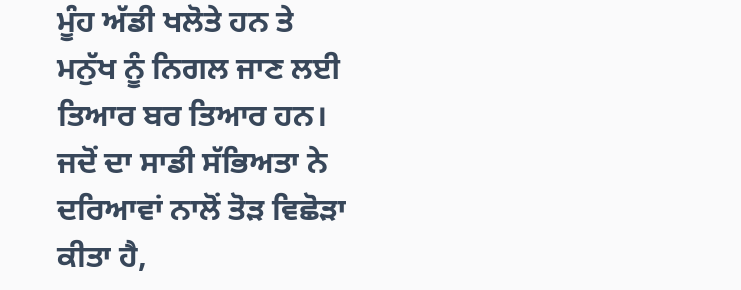ਮੂੰਹ ਅੱਡੀ ਖਲੋਤੇ ਹਨ ਤੇ ਮਨੁੱਖ ਨੂੰ ਨਿਗਲ ਜਾਣ ਲਈ ਤਿਆਰ ਬਰ ਤਿਆਰ ਹਨ।
ਜਦੋਂ ਦਾ ਸਾਡੀ ਸੱਭਿਅਤਾ ਨੇ ਦਰਿਆਵਾਂ ਨਾਲੋਂ ਤੋੜ ਵਿਛੋੜਾ ਕੀਤਾ ਹੈ,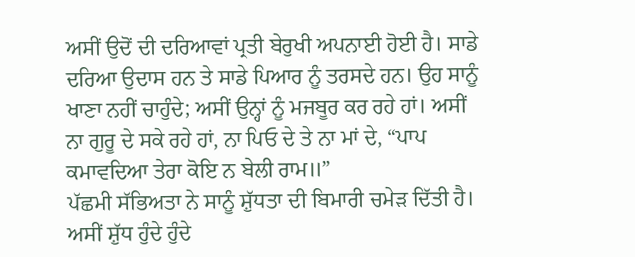ਅਸੀਂ ਉਦੋਂ ਦੀ ਦਰਿਆਵਾਂ ਪ੍ਰਤੀ ਬੇਰੁਖੀ ਅਪਨਾਈ ਹੋਈ ਹੈ। ਸਾਡੇ ਦਰਿਆ ਉਦਾਸ ਹਨ ਤੇ ਸਾਡੇ ਪਿਆਰ ਨੂੰ ਤਰਸਦੇ ਹਨ। ਉਹ ਸਾਨੂੰ ਖਾਣਾ ਨਹੀਂ ਚਾਹੁੰਦੇ; ਅਸੀਂ ਉਨ੍ਹਾਂ ਨੂੰ ਮਜਬੂਰ ਕਰ ਰਹੇ ਹਾਂ। ਅਸੀਂ ਨਾ ਗੁਰੂ ਦੇ ਸਕੇ ਰਹੇ ਹਾਂ, ਨਾ ਪਿਓ ਦੇ ਤੇ ਨਾ ਮਾਂ ਦੇ, “ਪਾਪ ਕਮਾਵਦਿਆ ਤੇਰਾ ਕੋਇ ਨ ਬੇਲੀ ਰਾਮ॥”
ਪੱਛਮੀ ਸੱਭਿਅਤਾ ਨੇ ਸਾਨੂੰ ਸ਼ੁੱਧਤਾ ਦੀ ਬਿਮਾਰੀ ਚਮੇੜ ਦਿੱਤੀ ਹੈ। ਅਸੀਂ ਸ਼ੁੱਧ ਹੁੰਦੇ ਹੁੰਦੇ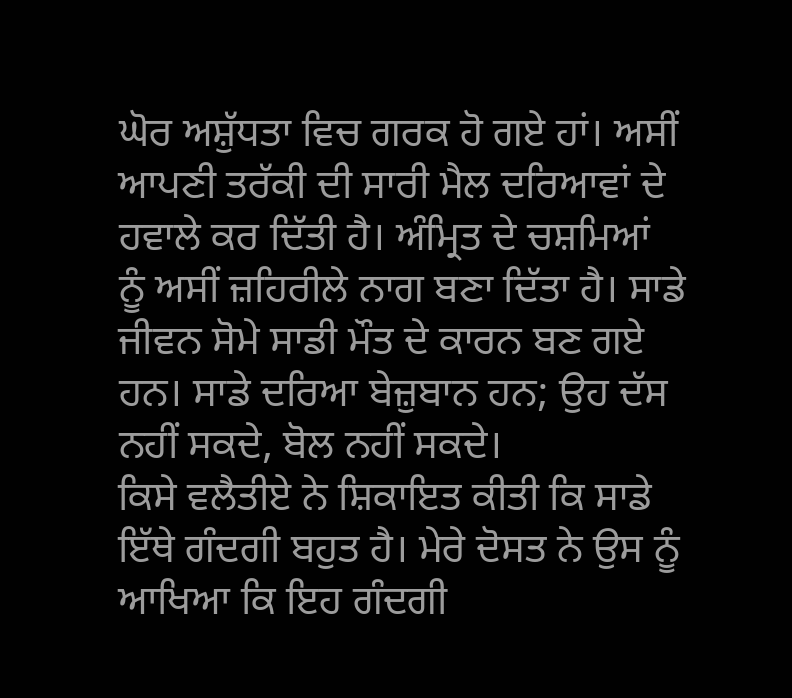ਘੋਰ ਅਸ਼ੁੱਧਤਾ ਵਿਚ ਗਰਕ ਹੋ ਗਏ ਹਾਂ। ਅਸੀਂ ਆਪਣੀ ਤਰੱਕੀ ਦੀ ਸਾਰੀ ਮੈਲ ਦਰਿਆਵਾਂ ਦੇ ਹਵਾਲੇ ਕਰ ਦਿੱਤੀ ਹੈ। ਅੰਮ੍ਰਿਤ ਦੇ ਚਸ਼ਮਿਆਂ ਨੂੰ ਅਸੀਂ ਜ਼ਹਿਰੀਲੇ ਨਾਗ ਬਣਾ ਦਿੱਤਾ ਹੈ। ਸਾਡੇ ਜੀਵਨ ਸੋਮੇ ਸਾਡੀ ਮੌਤ ਦੇ ਕਾਰਨ ਬਣ ਗਏ ਹਨ। ਸਾਡੇ ਦਰਿਆ ਬੇਜ਼ੁਬਾਨ ਹਨ; ਉਹ ਦੱਸ ਨਹੀਂ ਸਕਦੇ, ਬੋਲ ਨਹੀਂ ਸਕਦੇ।
ਕਿਸੇ ਵਲੈਤੀਏ ਨੇ ਸ਼ਿਕਾਇਤ ਕੀਤੀ ਕਿ ਸਾਡੇ ਇੱਥੇ ਗੰਦਗੀ ਬਹੁਤ ਹੈ। ਮੇਰੇ ਦੋਸਤ ਨੇ ਉਸ ਨੂੰ ਆਖਿਆ ਕਿ ਇਹ ਗੰਦਗੀ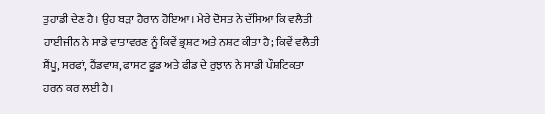ਤੁਹਾਡੀ ਦੇਣ ਹੈ। ਉਹ ਬੜਾ ਹੈਰਾਨ ਹੋਇਆ। ਮੇਰੇ ਦੋਸਤ ਨੇ ਦੱਸਿਆ ਕਿ ਵਲੈਤੀ ਹਾਈਜੀਨ ਨੇ ਸਾਡੇ ਵਾਤਾਵਰਣ ਨੂੰ ਕਿਵੇਂ ਭ੍ਰਸ਼ਟ ਅਤੇ ਨਸ਼ਟ ਕੀਤਾ ਹੈ; ਕਿਵੇਂ ਵਲੈਤੀ ਸ਼ੈਂਪੂ, ਸਰਫਾਂ, ਹੈਂਡਵਾਸ਼, ਫਾਸਟ ਫੂਡ ਅਤੇ ਫੀਡ ਦੇ ਰੁਝਾਨ ਨੇ ਸਾਡੀ ਪੌਸ਼ਟਿਕਤਾ ਹਰਨ ਕਰ ਲਈ ਹੈ।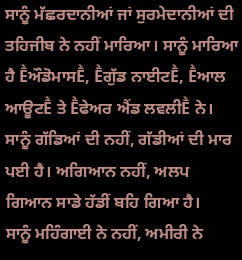ਸਾਨੂੰ ਮੱਛਰਦਾਨੀਆਂ ਜਾਂ ਸੁਰਮੇਦਾਨੀਆਂ ਦੀ ਤਹਿਜੀਬ ਨੇ ਨਹੀਂ ਮਾਰਿਆ। ਸਾਨੂੰ ਮਾਰਿਆ ਹੈ ḔਔਡੋਮਾਸḔ, Ḕਗੁੱਡ ਨਾਈਟḔ, Ḕਆਲ ਆਊਟḔ ਤੇ Ḕਫੇਅਰ ਐਂਡ ਲਵਲੀḔ ਨੇ। ਸਾਨੂੰ ਗੱਡਿਆਂ ਦੀ ਨਹੀਂ, ਗੱਡੀਆਂ ਦੀ ਮਾਰ ਪਈ ਹੈ। ਅਗਿਆਨ ਨਹੀਂ, ਅਲਪ ਗਿਆਨ ਸਾਡੇ ਹੱਡੀਂ ਬਹਿ ਗਿਆ ਹੈ।
ਸਾਨੂੰ ਮਹਿੰਗਾਈ ਨੇ ਨਹੀਂ, ਅਮੀਰੀ ਨੇ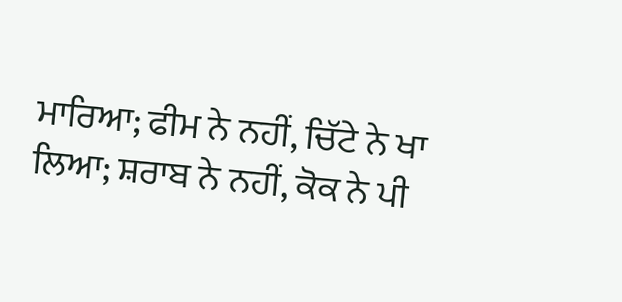ਮਾਰਿਆ; ਫੀਮ ਨੇ ਨਹੀਂ, ਚਿੱਟੇ ਨੇ ਖਾ ਲਿਆ; ਸ਼ਰਾਬ ਨੇ ਨਹੀਂ, ਕੋਕ ਨੇ ਪੀ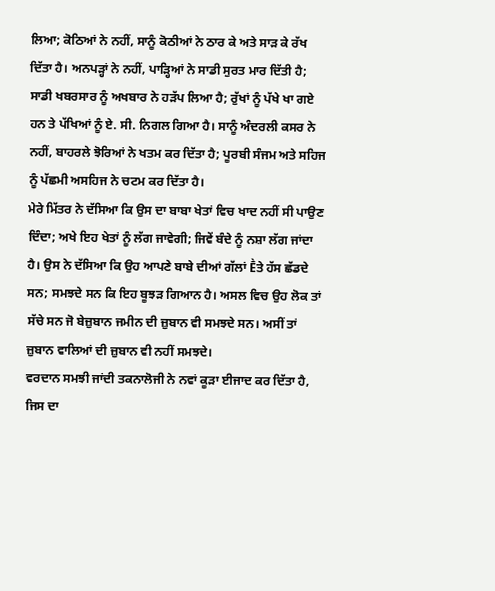ਲਿਆ; ਕੋਠਿਆਂ ਨੇ ਨਹੀਂ, ਸਾਨੂੰ ਕੋਠੀਆਂ ਨੇ ਠਾਰ ਕੇ ਅਤੇ ਸਾੜ ਕੇ ਰੱਖ ਦਿੱਤਾ ਹੈ। ਅਨਪੜ੍ਹਾਂ ਨੇ ਨਹੀਂ, ਪਾੜ੍ਹਿਆਂ ਨੇ ਸਾਡੀ ਸੁਰਤ ਮਾਰ ਦਿੱਤੀ ਹੈ; ਸਾਡੀ ਖਬਰਸਾਰ ਨੂੰ ਅਖਬਾਰ ਨੇ ਹੜੱਪ ਲਿਆ ਹੈ; ਰੁੱਖਾਂ ਨੂੰ ਪੱਖੇ ਖਾ ਗਏ ਹਨ ਤੇ ਪੱਖਿਆਂ ਨੂੰ ਏ. ਸੀ. ਨਿਗਲ ਗਿਆ ਹੈ। ਸਾਨੂੰ ਅੰਦਰਲੀ ਕਸਰ ਨੇ ਨਹੀਂ, ਬਾਹਰਲੇ ਝੋਰਿਆਂ ਨੇ ਖਤਮ ਕਰ ਦਿੱਤਾ ਹੈ; ਪੂਰਬੀ ਸੰਜਮ ਅਤੇ ਸਹਿਜ ਨੂੰ ਪੱਛਮੀ ਅਸਹਿਜ ਨੇ ਚਟਮ ਕਰ ਦਿੱਤਾ ਹੈ।
ਮੇਰੇ ਮਿੱਤਰ ਨੇ ਦੱਸਿਆ ਕਿ ਉਸ ਦਾ ਬਾਬਾ ਖੇਤਾਂ ਵਿਚ ਖਾਦ ਨਹੀਂ ਸੀ ਪਾਉਣ ਦਿੰਦਾ; ਅਖੇ ਇਹ ਖੇਤਾਂ ਨੂੰ ਲੱਗ ਜਾਵੇਗੀ; ਜਿਵੇਂ ਬੰਦੇ ਨੂੰ ਨਸ਼ਾ ਲੱਗ ਜਾਂਦਾ ਹੈ। ਉਸ ਨੇ ਦੱਸਿਆ ਕਿ ਉਹ ਆਪਣੇ ਬਾਬੇ ਦੀਆਂ ਗੱਲਾਂ Ḕਤੇ ਹੱਸ ਛੱਡਦੇ ਸਨ; ਸਮਝਦੇ ਸਨ ਕਿ ਇਹ ਬੂਝੜ ਗਿਆਨ ਹੈ। ਅਸਲ ਵਿਚ ਉਹ ਲੋਕ ਤਾਂ ਸੱਚੇ ਸਨ ਜੋ ਬੇਜ਼ੁਬਾਨ ਜਮੀਨ ਦੀ ਜ਼ੁਬਾਨ ਵੀ ਸਮਝਦੇ ਸਨ। ਅਸੀਂ ਤਾਂ ਜ਼ੁਬਾਨ ਵਾਲਿਆਂ ਦੀ ਜ਼ੁਬਾਨ ਵੀ ਨਹੀਂ ਸਮਝਦੇ।
ਵਰਦਾਨ ਸਮਝੀ ਜਾਂਦੀ ਤਕਨਾਲੋਜੀ ਨੇ ਨਵਾਂ ਕੂੜਾ ਈਜਾਦ ਕਰ ਦਿੱਤਾ ਹੈ, ਜਿਸ ਦਾ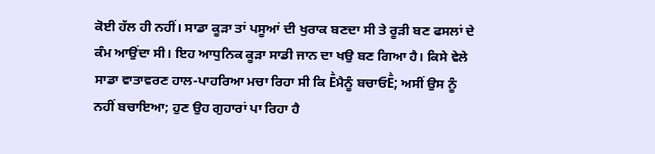ਕੋਈ ਹੱਲ ਹੀ ਨਹੀਂ। ਸਾਡਾ ਕੂੜਾ ਤਾਂ ਪਸੂਆਂ ਦੀ ਖੁਰਾਕ ਬਣਦਾ ਸੀ ਤੇ ਰੂੜੀ ਬਣ ਫਸਲਾਂ ਦੇ ਕੰਮ ਆਉਂਦਾ ਸੀ। ਇਹ ਆਧੁਨਿਕ ਕੂੜਾ ਸਾਡੀ ਜਾਨ ਦਾ ਖਉ ਬਣ ਗਿਆ ਹੈ। ਕਿਸੇ ਵੇਲੇ ਸਾਡਾ ਵਾਤਾਵਰਣ ਹਾਲ-ਪਾਹਰਿਆ ਮਚਾ ਰਿਹਾ ਸੀ ਕਿ Ḕਮੈਨੂੰ ਬਚਾਓḔ; ਅਸੀਂ ਉਸ ਨੂੰ ਨਹੀਂ ਬਚਾਇਆ; ਹੁਣ ਉਹ ਗੁਹਾਰਾਂ ਪਾ ਰਿਹਾ ਹੈ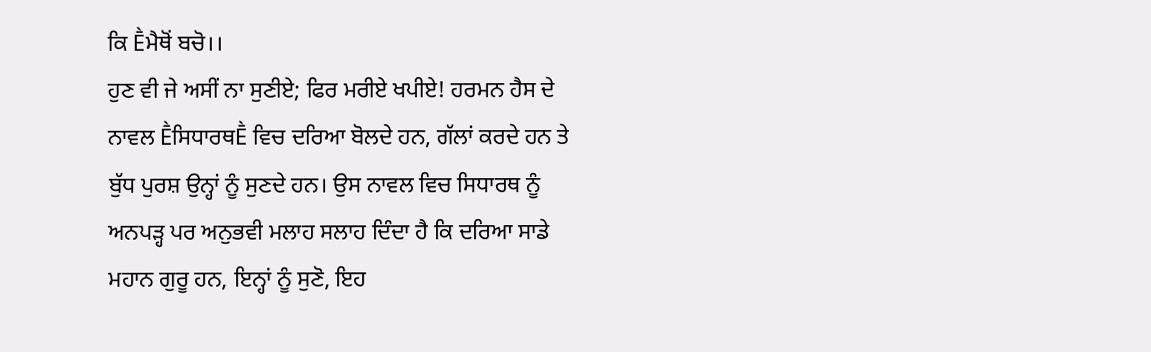ਕਿ Ḕਮੈਥੋਂ ਬਚੋ।।
ਹੁਣ ਵੀ ਜੇ ਅਸੀਂ ਨਾ ਸੁਣੀਏ; ਫਿਰ ਮਰੀਏ ਖਪੀਏ! ਹਰਮਨ ਹੈਸ ਦੇ ਨਾਵਲ ḔਸਿਧਾਰਥḔ ਵਿਚ ਦਰਿਆ ਬੋਲਦੇ ਹਨ, ਗੱਲਾਂ ਕਰਦੇ ਹਨ ਤੇ ਬੁੱਧ ਪੁਰਸ਼ ਉਨ੍ਹਾਂ ਨੂੰ ਸੁਣਦੇ ਹਨ। ਉਸ ਨਾਵਲ ਵਿਚ ਸਿਧਾਰਥ ਨੂੰ ਅਨਪੜ੍ਹ ਪਰ ਅਨੁਭਵੀ ਮਲਾਹ ਸਲਾਹ ਦਿੰਦਾ ਹੈ ਕਿ ਦਰਿਆ ਸਾਡੇ ਮਹਾਨ ਗੁਰੂ ਹਨ, ਇਨ੍ਹਾਂ ਨੂੰ ਸੁਣੋ, ਇਹ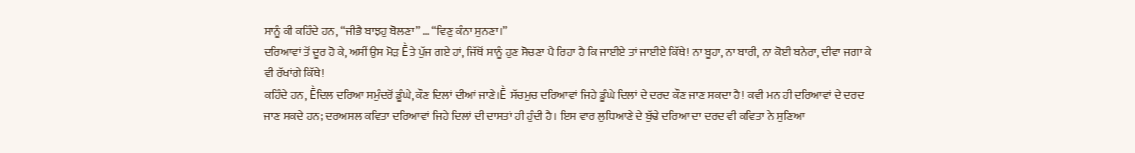ਸਾਨੂੰ ਕੀ ਕਹਿੰਦੇ ਹਨ, “ਜੀਭੈ ਬਾਝਹੁ ਬੋਲਣਾ” … “ਵਿਣੁ ਕੰਨਾ ਸੁਨਣਾ।”
ਦਰਿਆਵਾਂ ਤੋਂ ਦੂਰ ਹੋ ਕੇ, ਅਸੀਂ ਉਸ ਮੋੜ Ḕਤੇ ਪੁੱਜ ਗਏ ਹਾਂ, ਜਿੱਥੋਂ ਸਾਨੂੰ ਹੁਣ ਸੋਚਣਾ ਪੈ ਰਿਹਾ ਹੈ ਕਿ ਜਾਈਏ ਤਾਂ ਜਾਈਏ ਕਿੱਥੇ! ਨਾ ਬੂਹਾ, ਨਾ ਬਾਰੀ, ਨਾ ਕੋਈ ਬਨੇਰਾ, ਦੀਵਾ ਜਗਾ ਕੇ ਵੀ ਰੱਖਾਂਗੇ ਕਿੱਥੇ!
ਕਹਿੰਦੇ ਹਨ, Ḕਦਿਲ ਦਰਿਆ ਸਮੁੰਦਰੋਂ ਡੂੰਘੇ, ਕੌਣ ਦਿਲਾਂ ਦੀਆਂ ਜਾਣੇ।Ḕ ਸੱਚਮੁਚ ਦਰਿਆਵਾਂ ਜਿਹੇ ਡੂੰਘੇ ਦਿਲਾਂ ਦੇ ਦਰਦ ਕੌਣ ਜਾਣ ਸਕਦਾ ਹੈ! ਕਵੀ ਮਨ ਹੀ ਦਰਿਆਵਾਂ ਦੇ ਦਰਦ ਜਾਣ ਸਕਦੇ ਹਨ; ਦਰਅਸਲ ਕਵਿਤਾ ਦਰਿਆਵਾਂ ਜਿਹੇ ਦਿਲਾਂ ਦੀ ਦਾਸਤਾਂ ਹੀ ਹੁੰਦੀ ਹੈ। ਇਸ ਵਾਰ ਲੁਧਿਆਣੇ ਦੇ ਬੁੱਢੇ ਦਰਿਆ ਦਾ ਦਰਦ ਵੀ ਕਵਿਤਾ ਨੇ ਸੁਣਿਆ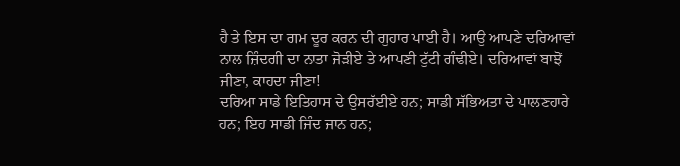ਹੈ ਤੇ ਇਸ ਦਾ ਗਮ ਦੂਰ ਕਰਨ ਦੀ ਗੁਹਾਰ ਪਾਈ ਹੈ। ਆਉ ਆਪਣੇ ਦਰਿਆਵਾਂ ਨਾਲ ਜ਼ਿੰਦਗੀ ਦਾ ਨਾਤਾ ਜੋੜੀਏ ਤੇ ਆਪਣੀ ਟੁੱਟੀ ਗੰਢੀਏ। ਦਰਿਆਵਾਂ ਬਾਝੋਂ ਜੀਣਾ, ਕਾਹਦਾ ਜੀਣਾ!
ਦਰਿਆ ਸਾਡੇ ਇਤਿਹਾਸ ਦੇ ਉਸਰੱਈਏ ਹਨ; ਸਾਡੀ ਸੱਭਿਅਤਾ ਦੇ ਪਾਲਣਹਾਰੇ ਹਨ; ਇਹ ਸਾਡੀ ਜਿੰਦ ਜਾਨ ਹਨ;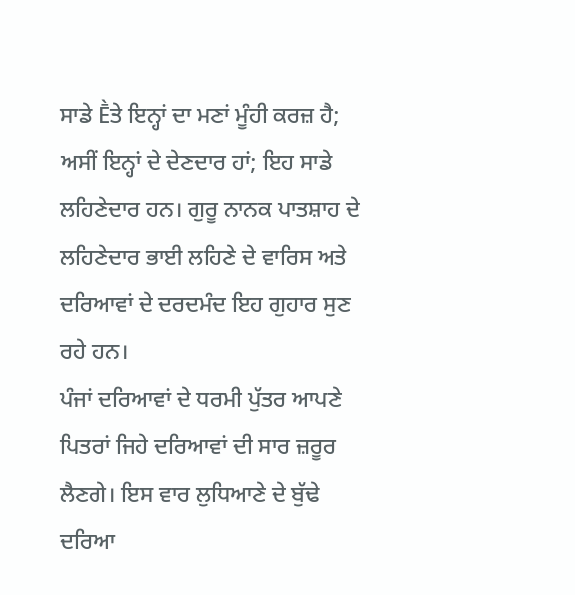ਸਾਡੇ Ḕਤੇ ਇਨ੍ਹਾਂ ਦਾ ਮਣਾਂ ਮੂੰਹੀ ਕਰਜ਼ ਹੈ; ਅਸੀਂ ਇਨ੍ਹਾਂ ਦੇ ਦੇਣਦਾਰ ਹਾਂ; ਇਹ ਸਾਡੇ ਲਹਿਣੇਦਾਰ ਹਨ। ਗੁਰੂ ਨਾਨਕ ਪਾਤਸ਼ਾਹ ਦੇ ਲਹਿਣੇਦਾਰ ਭਾਈ ਲਹਿਣੇ ਦੇ ਵਾਰਿਸ ਅਤੇ ਦਰਿਆਵਾਂ ਦੇ ਦਰਦਮੰਦ ਇਹ ਗੁਹਾਰ ਸੁਣ ਰਹੇ ਹਨ।
ਪੰਜਾਂ ਦਰਿਆਵਾਂ ਦੇ ਧਰਮੀ ਪੁੱਤਰ ਆਪਣੇ ਪਿਤਰਾਂ ਜਿਹੇ ਦਰਿਆਵਾਂ ਦੀ ਸਾਰ ਜ਼ਰੂਰ ਲੈਣਗੇ। ਇਸ ਵਾਰ ਲੁਧਿਆਣੇ ਦੇ ਬੁੱਢੇ ਦਰਿਆ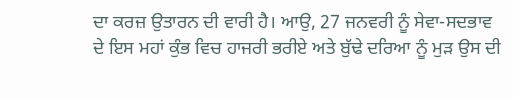ਦਾ ਕਰਜ਼ ਉਤਾਰਨ ਦੀ ਵਾਰੀ ਹੈ। ਆਉ, 27 ਜਨਵਰੀ ਨੂੰ ਸੇਵਾ-ਸਦਭਾਵ ਦੇ ਇਸ ਮਹਾਂ ਕੁੰਭ ਵਿਚ ਹਾਜਰੀ ਭਰੀਏ ਅਤੇ ਬੁੱਢੇ ਦਰਿਆ ਨੂੰ ਮੁੜ ਉਸ ਦੀ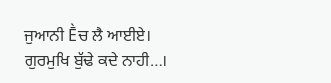ਜੁਆਨੀ Ḕਚ ਲੈ ਆਈਏ। ਗੁਰਮੁਖਿ ਬੁੱਢੇ ਕਦੇ ਨਾਹੀ…।